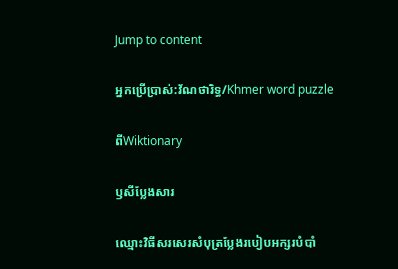Jump to content

អ្នកប្រើប្រាស់:វ័ណថារិទ្ធ/Khmer word puzzle

ពីWiktionary

ឫសីប្លែងសារ

ឈ្មោះវិធីសរសេរសំបុត្រប្លែងរបៀបអក្សរបំបាំ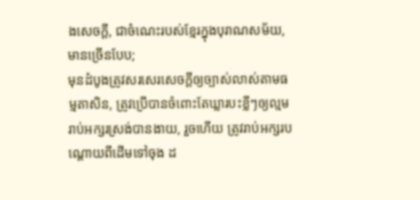ងសេចក្ដី, ជាចំណេះរបស់ខ្មែរក្នុងបុរាណសម័យ, មានច្រើនបែប;
មុនដំបូងត្រូវសរសេរសេចក្ដីឲ្យច្បាស់លាស់តាមធម្មតាសិន, ត្រូវប្រើបានចំពោះតែឃ្លារបះខ្លីៗឲ្យល្មមរាប់អក្សរស្រង់បានងាយ, រួចហើយ ត្រូវរាប់អក្សរបណ្ដោយពីដើមទៅចុង ដ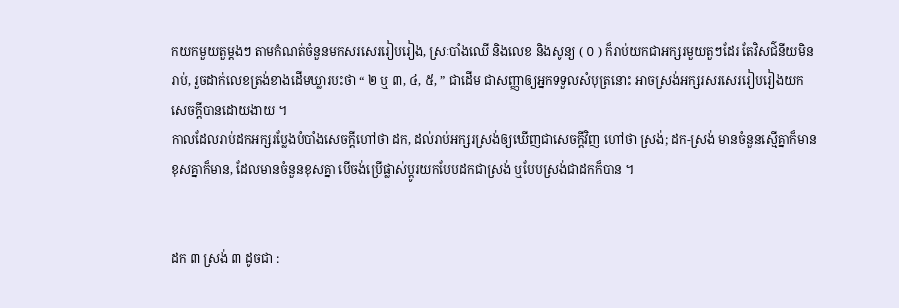កយកមួយតួម្ដងៗ តាមកំណត់ចំនួនមកសរសេររៀបរៀង, ស្រៈបាំងឈើ និងលេខ និងសូន្យ ( ០ ) ក៏រាប់យកជាអក្សរមួយតួៗដែរ តែវិសជ៌នីយមិនរាប់, រួចដាក់លេខត្រង់ខាងដើមឃ្លារបះថា “ ២ ឬ ៣, ៤, ៥, ” ជាដើម ជាសញ្ញាឲ្យអ្នកទទួលសំបុត្រនោះ អាចស្រង់អក្សរសរសេររៀបរៀងយកសេចក្ដីបានដោយងាយ ។
កាលដែលរាប់ដកអក្សរប្លែងបំបាំងសេចក្ដីហៅថា ដក, ដល់រាប់អក្សរស្រង់ឲ្យឃើញជាសេចក្ដីវិញ ហៅថា ស្រង់; ដក-ស្រង់ មានចំនួនស្មើគ្នាក៏មាន ខុសគ្នាក៏មាន, ដែលមានចំនួនខុសគ្នា បើចង់ប្រើផ្លាស់ប្តូរយកបែបដកជាស្រង់ ឬបែបស្រង់ជាដកក៏បាន ។


ដក ៣ ស្រង់ ៣ ដូចជា :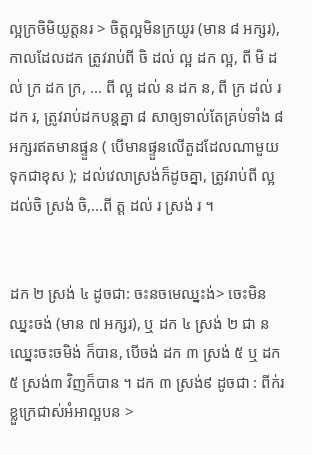ល្អក្រចិមិយូត្តនរ > ចិត្តល្អមិនក្រយូរ (មាន ៨ អក្សរ), កាលដែលដក ត្រូវរាប់ពី ចិ ដល់ ល្អ ដក ល្អ, ពី មិ ដល់ ក្រ ដក ក្រ, ... ពី ល្អ ដល់ ន ដក ន, ពី ក្រ ដល់ រ ដក រ, ត្រូវរាប់ដកបន្តគ្នា ៨ សាឲ្យទាល់តែគ្រប់ទាំង ៨ អក្សរឥតមានផ្ទួន ( បើមានផ្ទួនលើតួដដែលណាមួយ ទុកជាខុស ); ដល់វេលាស្រង់ក៏ដូចគ្នា, ត្រូវរាប់ពី ល្អ ដល់ចិ ស្រង់ ចិ,...ពី ត្ត ដល់ រ ស្រង់ រ ។


ដក ២ ស្រង់ ៤ ដូចជា: ចះនចមេឈ្នះង់> ចេះមិនឈ្នះចង់ (មាន ៧ អក្សរ), ឬ ដក ៤ ស្រង់ ២ ជា នឈ្នេះចះចមិង់ ក៏បាន, បើចង់ ដក ៣ ស្រង់ ៥ ឬ ដក ៥ ស្រង់៣ វិញក៏បាន ។ ដក ៣ ស្រង់៩ ដូចជា : ពីក់រខ្លួក្រេជាស់អំអាល្អបន >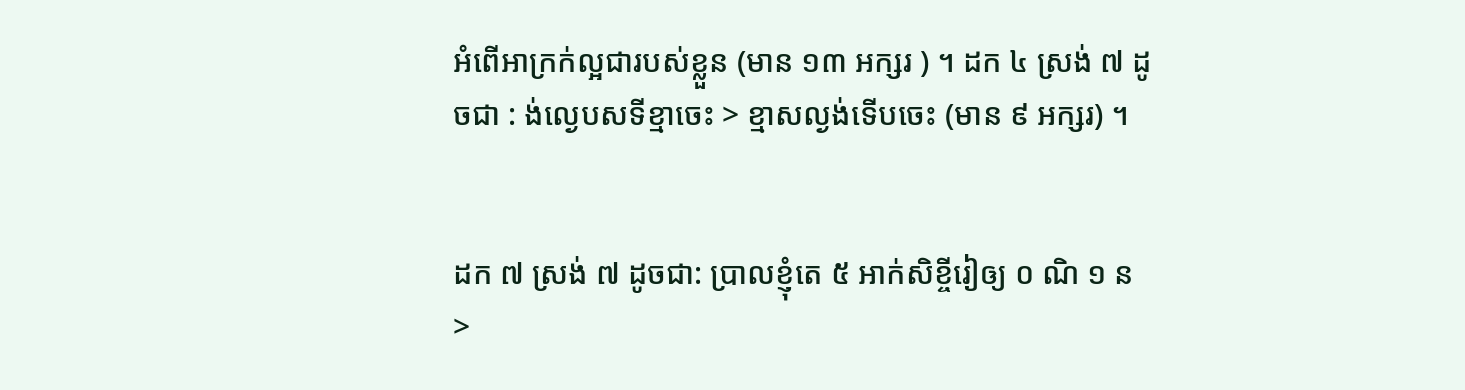អំពើអាក្រក់ល្អជារបស់ខ្លួន (មាន ១៣ អក្សរ ) ។ ដក ៤ ស្រង់ ៧ ដូចជា : ង់ល្ងេបសទីខ្មាចេះ > ខ្មាសល្ងង់ទើបចេះ (មាន ៩ អក្សរ) ។


ដក ៧ ស្រង់ ៧ ដូចជា: ប្រាលខ្ញុំតេ ៥ អាក់សិខ្ចីរៀឲ្យ ០ ណិ ១ ន >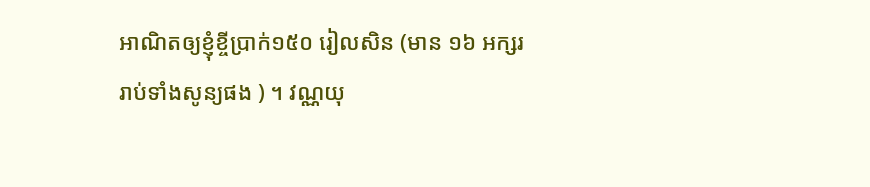អាណិតឲ្យខ្ញុំខ្ចីប្រាក់១៥០ រៀលសិន (មាន ១៦ អក្សររាប់ទាំងសូន្យផង ) ។ វណ្ណយុ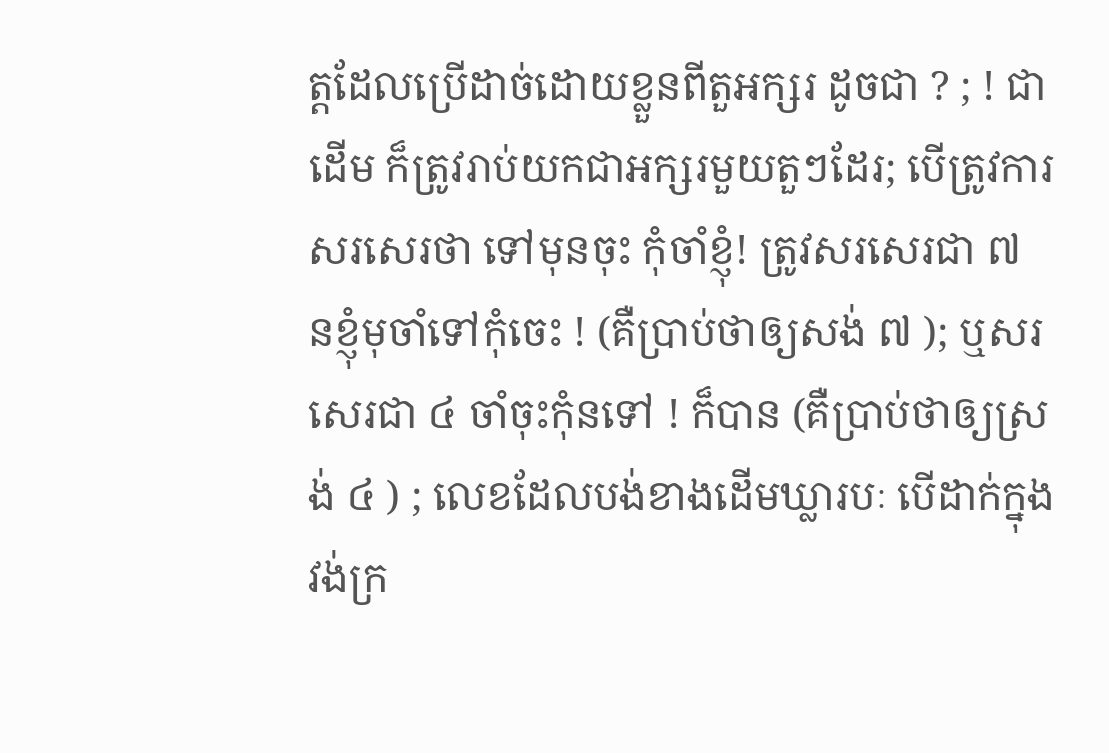ត្តដែលប្រើដាច់ដោយខ្លួនពីតួអក្សរ ដូចជា ? ; ! ជាដើម ក៏ត្រូវរាប់យកជាអក្សរមួយតួៗដែរ; បើត្រូវការសរសេរថា ទៅមុនចុះ កុំចាំខ្ញុំ! ត្រូវសរសេរជា ៧ នខ្ញុំមុចាំទៅកុំចេះ ! (គឺប្រាប់ថាឲ្យសង់ ៧ ); ឬសរសេរជា ៤ ចាំចុះកុំនទៅ ! ក៏បាន (គឺប្រាប់ថាឲ្យស្រង់ ៤ ) ; លេខដែលបង់ខាងដើមឃ្លារបៈ បើដាក់ក្នុងវង់ក្រ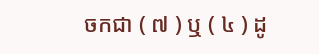ចកជា ( ៧ ) ឬ ( ៤ ) ដូ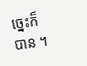ច្នេះក៏បាន ។